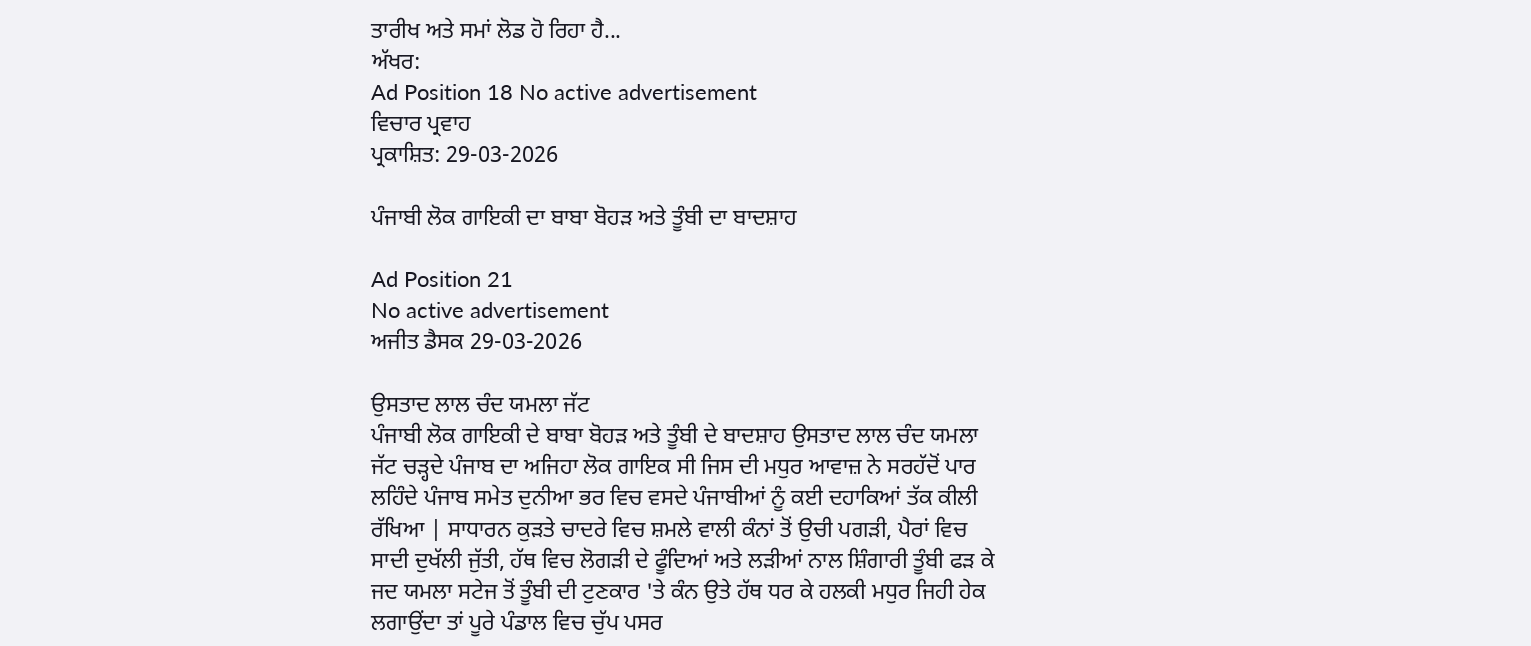ਤਾਰੀਖ ਅਤੇ ਸਮਾਂ ਲੋਡ ਹੋ ਰਿਹਾ ਹੈ...
ਅੱਖਰ:
Ad Position 18 No active advertisement
ਵਿਚਾਰ ਪ੍ਰਵਾਹ
ਪ੍ਰਕਾਸ਼ਿਤ: 29-03-2026

ਪੰਜਾਬੀ ਲੋਕ ਗਾਇਕੀ ਦਾ ਬਾਬਾ ਬੋਹੜ ਅਤੇ ਤੂੰਬੀ ਦਾ ਬਾਦਸ਼ਾਹ

Ad Position 21
No active advertisement
ਅਜੀਤ ਡੈਸਕ 29-03-2026

ਉਸਤਾਦ ਲਾਲ ਚੰਦ ਯਮਲਾ ਜੱਟ
ਪੰਜਾਬੀ ਲੋਕ ਗਾਇਕੀ ਦੇ ਬਾਬਾ ਬੋਹੜ ਅਤੇ ਤੂੰਬੀ ਦੇ ਬਾਦਸ਼ਾਹ ਉਸਤਾਦ ਲਾਲ ਚੰਦ ਯਮਲਾ ਜੱਟ ਚੜ੍ਹਦੇ ਪੰਜਾਬ ਦਾ ਅਜਿਹਾ ਲੋਕ ਗਾਇਕ ਸੀ ਜਿਸ ਦੀ ਮਧੁਰ ਆਵਾਜ਼ ਨੇ ਸਰਹੱਦੋਂ ਪਾਰ ਲਹਿੰਦੇ ਪੰਜਾਬ ਸਮੇਤ ਦੁਨੀਆ ਭਰ ਵਿਚ ਵਸਦੇ ਪੰਜਾਬੀਆਂ ਨੂੰ ਕਈ ਦਹਾਕਿਆਂ ਤੱਕ ਕੀਲੀ ਰੱਖਿਆ | ਸਾਧਾਰਨ ਕੁੜਤੇ ਚਾਦਰੇ ਵਿਚ ਸ਼ਮਲੇ ਵਾਲੀ ਕੰਨਾਂ ਤੋਂ ਉਚੀ ਪਗੜੀ, ਪੈਰਾਂ ਵਿਚ ਸਾਦੀ ਦੁਖੱਲੀ ਜੁੱਤੀ, ਹੱਥ ਵਿਚ ਲੋਗੜੀ ਦੇ ਫੂੰਦਿਆਂ ਅਤੇ ਲੜੀਆਂ ਨਾਲ ਸ਼ਿੰਗਾਰੀ ਤੂੰਬੀ ਫੜ ਕੇ ਜਦ ਯਮਲਾ ਸਟੇਜ ਤੋਂ ਤੂੰਬੀ ਦੀ ਟੁਣਕਾਰ 'ਤੇ ਕੰਨ ਉਤੇ ਹੱਥ ਧਰ ਕੇ ਹਲਕੀ ਮਧੁਰ ਜਿਹੀ ਹੇਕ ਲਗਾਉਂਦਾ ਤਾਂ ਪੂਰੇ ਪੰਡਾਲ ਵਿਚ ਚੁੱਪ ਪਸਰ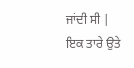ਜਾਂਦੀ ਸੀ | ਇਕ ਤਾਰੇ ਉਤੇ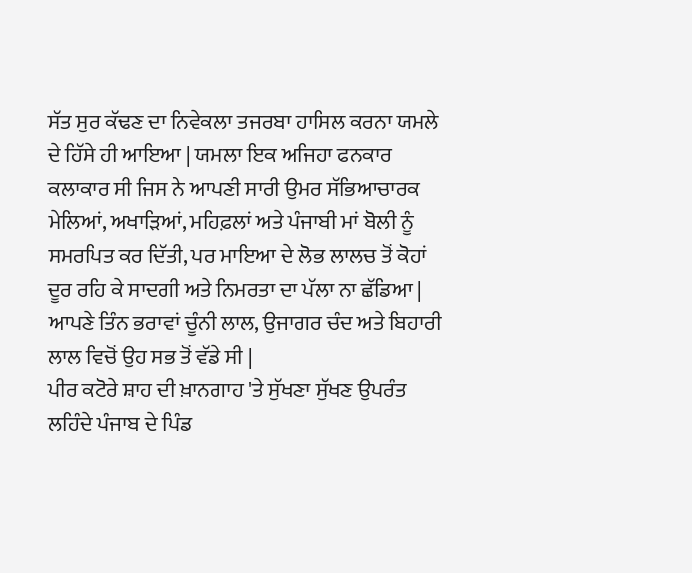ਸੱਤ ਸੁਰ ਕੱਢਣ ਦਾ ਨਿਵੇਕਲਾ ਤਜਰਬਾ ਹਾਸਿਲ ਕਰਨਾ ਯਮਲੇ ਦੇ ਹਿੱਸੇ ਹੀ ਆਇਆ | ਯਮਲਾ ਇਕ ਅਜਿਹਾ ਫਨਕਾਰ ਕਲਾਕਾਰ ਸੀ ਜਿਸ ਨੇ ਆਪਣੀ ਸਾਰੀ ਉਮਰ ਸੱਭਿਆਚਾਰਕ ਮੇਲਿਆਂ, ਅਖਾੜਿਆਂ, ਮਹਿਫ਼ਲਾਂ ਅਤੇ ਪੰਜਾਬੀ ਮਾਂ ਬੋਲੀ ਨੂੰ ਸਮਰਪਿਤ ਕਰ ਦਿੱਤੀ, ਪਰ ਮਾਇਆ ਦੇ ਲੋਭ ਲਾਲਚ ਤੋਂ ਕੋਹਾਂ ਦੂਰ ਰਹਿ ਕੇ ਸਾਦਗੀ ਅਤੇ ਨਿਮਰਤਾ ਦਾ ਪੱਲਾ ਨਾ ਛੱਡਿਆ | ਆਪਣੇ ਤਿੰਨ ਭਰਾਵਾਂ ਚੂੰਨੀ ਲਾਲ, ਉਜਾਗਰ ਚੰਦ ਅਤੇ ਬਿਹਾਰੀ ਲਾਲ ਵਿਚੋਂ ਉਹ ਸਭ ਤੋਂ ਵੱਡੇ ਸੀ |
ਪੀਰ ਕਟੋਰੇ ਸ਼ਾਹ ਦੀ ਖ਼ਾਨਗਾਹ 'ਤੇ ਸੁੱਖਣਾ ਸੁੱਖਣ ਉਪਰੰਤ ਲਹਿੰਦੇ ਪੰਜਾਬ ਦੇ ਪਿੰਡ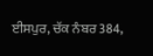ਈਸਪੁਰ, ਚੱਕ ਨੰਬਰ 384,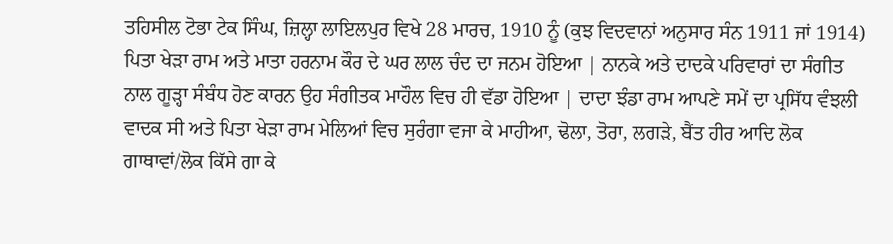ਤਹਿਸੀਲ ਟੋਭਾ ਟੇਕ ਸਿੰਘ, ਜ਼ਿਲ੍ਹਾ ਲਾਇਲਪੁਰ ਵਿਖੇ 28 ਮਾਰਚ, 1910 ਨੂੰ (ਕੁਝ ਵਿਦਵਾਨਾਂ ਅਨੁਸਾਰ ਸੰਨ 1911 ਜਾਂ 1914) ਪਿਤਾ ਖੇੜਾ ਰਾਮ ਅਤੇ ਮਾਤਾ ਹਰਨਾਮ ਕੌਰ ਦੇ ਘਰ ਲਾਲ ਚੰਦ ਦਾ ਜਨਮ ਹੋਇਆ | ਨਾਨਕੇ ਅਤੇ ਦਾਦਕੇ ਪਰਿਵਾਰਾਂ ਦਾ ਸੰਗੀਤ ਨਾਲ ਗੂੜ੍ਹਾ ਸੰਬੰਧ ਹੋਣ ਕਾਰਨ ਉਹ ਸੰਗੀਤਕ ਮਾਹੌਲ ਵਿਚ ਹੀ ਵੱਡਾ ਹੋਇਆ | ਦਾਦਾ ਝੰਡਾ ਰਾਮ ਆਪਣੇ ਸਮੇਂ ਦਾ ਪ੍ਰਸਿੱਧ ਵੰਝਲੀ ਵਾਦਕ ਸੀ ਅਤੇ ਪਿਤਾ ਖੇੜਾ ਰਾਮ ਮੇਲਿਆਂ ਵਿਚ ਸੁਰੰਗਾ ਵਜਾ ਕੇ ਮਾਹੀਆ, ਢੋਲਾ, ਤੋਰਾ, ਲਗੜੇ, ਬੈਂਤ ਹੀਰ ਆਦਿ ਲੋਕ ਗਾਥਾਵਾਂ/ਲੋਕ ਕਿੱਸੇ ਗਾ ਕੇ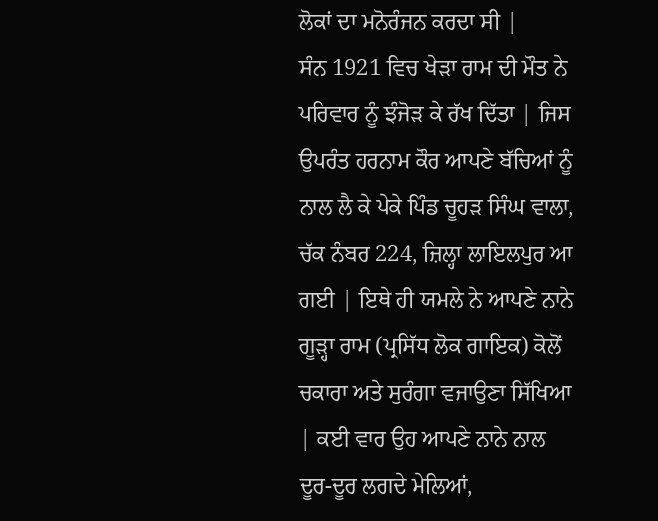ਲੋਕਾਂ ਦਾ ਮਨੋਰੰਜਨ ਕਰਦਾ ਸੀ |
ਸੰਨ 1921 ਵਿਚ ਖੇੜਾ ਰਾਮ ਦੀ ਮੌਤ ਨੇ ਪਰਿਵਾਰ ਨੂੰ ਝੰਜੋੜ ਕੇ ਰੱਖ ਦਿੱਤਾ | ਜਿਸ ਉਪਰੰਤ ਹਰਨਾਮ ਕੌਰ ਆਪਣੇ ਬੱਚਿਆਂ ਨੂੰ ਨਾਲ ਲੈ ਕੇ ਪੇਕੇ ਪਿੰਡ ਚੂਹੜ ਸਿੰਘ ਵਾਲਾ, ਚੱਕ ਨੰਬਰ 224, ਜ਼ਿਲ੍ਹਾ ਲਾਇਲਪੁਰ ਆ ਗਈ | ਇਥੇ ਹੀ ਯਮਲੇ ਨੇ ਆਪਣੇ ਨਾਨੇ ਗੂੜ੍ਹਾ ਰਾਮ (ਪ੍ਰਸਿੱਧ ਲੋਕ ਗਾਇਕ) ਕੋਲੋਂ ਚਕਾਰਾ ਅਤੇ ਸੁਰੰਗਾ ਵਜਾਉਣਾ ਸਿੱਖਿਆ | ਕਈ ਵਾਰ ਉਹ ਆਪਣੇ ਨਾਨੇ ਨਾਲ ਦੂਰ-ਦੂਰ ਲਗਦੇ ਮੇਲਿਆਂ,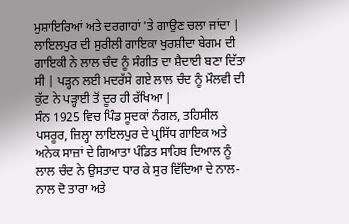ਮੁਸ਼ਾਇਰਿਆਂ ਅਤੇ ਦਰਗਾਹਾਂ 'ਤੇ ਗਾਉਣ ਚਲਾ ਜਾਂਦਾ | ਲਾਇਲਪੁਰ ਦੀ ਸੁਰੀਲੀ ਗਾਇਕਾ ਖੁਰਸ਼ੀਦਾ ਬੇਗਮ ਦੀ ਗਾਇਕੀ ਨੇ ਲਾਲ ਚੰਦ ਨੂੰ ਸੰਗੀਤ ਦਾ ਸ਼ੈਦਾਈ ਬਣਾ ਦਿੱਤਾ ਸੀ | ਪੜ੍ਹਨ ਲਈ ਮਦਰੱਸੇ ਗਏ ਲਾਲ ਚੰਦ ਨੂੰ ਮੌਲਵੀ ਦੀ ਕੁੱਟ ਨੇ ਪੜ੍ਹਾਈ ਤੋਂ ਦੂਰ ਹੀ ਰੱਖਿਆ |
ਸੰਨ 1925 ਵਿਚ ਪਿੰਡ ਸੂਦਕਾਂ ਨੰਗਲ, ਤਹਿਸੀਲ ਪਸਰੂਰ, ਜ਼ਿਲ੍ਹਾ ਲਾਇਲਪੁਰ ਦੇ ਪ੍ਰਸਿੱਧ ਗਾਇਕ ਅਤੇ ਅਨੇਕ ਸਾਜ਼ਾਂ ਦੇ ਗਿਆਤਾ ਪੰਡਿਤ ਸਾਹਿਬ ਦਿਆਲ ਨੂੰ ਲਾਲ ਚੰਦ ਨੇ ਉਸਤਾਦ ਧਾਰ ਕੇ ਸੁਰ ਵਿੱਦਿਆ ਦੇ ਨਾਲ-ਨਾਲ ਦੋ ਤਾਰਾ ਅਤੇ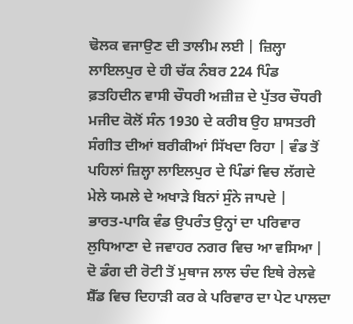ਢੋਲਕ ਵਜਾਉਣ ਦੀ ਤਾਲੀਮ ਲਈ | ਜ਼ਿਲ੍ਹਾ ਲਾਇਲਪੁਰ ਦੇ ਹੀ ਚੱਕ ਨੰਬਰ 224 ਪਿੰਡ ਫ਼ਤਹਿਦੀਨ ਵਾਸੀ ਚੌਧਰੀ ਅਜ਼ੀਜ਼ ਦੇ ਪੁੱਤਰ ਚੌਧਰੀ ਮਜੀਦ ਕੋਲੋਂ ਸੰਨ 1930 ਦੇ ਕਰੀਬ ਉਹ ਸ਼ਾਸਤਰੀ ਸੰਗੀਤ ਦੀਆਂ ਬਰੀਕੀਆਂ ਸਿੱਖਦਾ ਰਿਹਾ | ਵੰਡ ਤੋਂ ਪਹਿਲਾਂ ਜ਼ਿਲ੍ਹਾ ਲਾਇਲਪੁਰ ਦੇ ਪਿੰਡਾਂ ਵਿਚ ਲੱਗਦੇ ਮੇਲੇ ਯਮਲੇ ਦੇ ਅਖਾੜੇ ਬਿਨਾਂ ਸੁੰਨੇ ਜਾਪਦੇ |
ਭਾਰਤ-ਪਾਕਿ ਵੰਡ ਉਪਰੰਤ ਉਨ੍ਹਾਂ ਦਾ ਪਰਿਵਾਰ ਲੁਧਿਆਣਾ ਦੇ ਜਵਾਹਰ ਨਗਰ ਵਿਚ ਆ ਵਸਿਆ | ਦੋ ਡੰਗ ਦੀ ਰੋਟੀ ਤੋਂ ਮੁਥਾਜ ਲਾਲ ਚੰਦ ਇਥੇ ਰੇਲਵੇ ਸ਼ੈੱਡ ਵਿਚ ਦਿਹਾੜੀ ਕਰ ਕੇ ਪਰਿਵਾਰ ਦਾ ਪੇਟ ਪਾਲਦਾ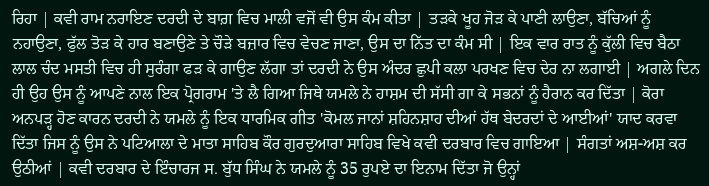ਰਿਹਾ | ਕਵੀ ਰਾਮ ਨਰਾਇਣ ਦਰਦੀ ਦੇ ਬਾਗ਼ ਵਿਚ ਮਾਲੀ ਵਜੋਂ ਵੀ ਉਸ ਕੰਮ ਕੀਤਾ | ਤੜਕੇ ਖੂਹ ਜੋੜ ਕੇ ਪਾਣੀ ਲਾਉਣਾ, ਬੱਚਿਆਂ ਨੂੰ ਨਹਾਉਣਾ, ਫੁੱਲ ਤੋੜ ਕੇ ਹਾਰ ਬਣਾਉਣੇ ਤੇ ਚੌੜੇ ਬਜ਼ਾਰ ਵਿਚ ਵੇਚਣ ਜਾਣਾ, ਉਸ ਦਾ ਨਿੱਤ ਦਾ ਕੰਮ ਸੀ | ਇਕ ਵਾਰ ਰਾਤ ਨੂੰ ਕੁੱਲੀ ਵਿਚ ਬੈਠਾ ਲਾਲ ਚੰਦ ਮਸਤੀ ਵਿਚ ਹੀ ਸੁਰੰਗਾ ਫੜ ਕੇ ਗਾਉਣ ਲੱਗਾ ਤਾਂ ਦਰਦੀ ਨੇ ਉਸ ਅੰਦਰ ਛੁਪੀ ਕਲਾ ਪਰਖਣ ਵਿਚ ਦੇਰ ਨਾ ਲਗਾਈ | ਅਗਲੇ ਦਿਨ ਹੀ ਉਹ ਉਸ ਨੂੰ ਆਪਣੇ ਨਾਲ ਇਕ ਪ੍ਰੋਗਰਾਮ 'ਤੇ ਲੈ ਗਿਆ ਜਿਥੇ ਯਮਲੇ ਨੇ ਹਾਸ਼ਮ ਦੀ ਸੱਸੀ ਗਾ ਕੇ ਸਭਨਾਂ ਨੂੰ ਹੈਰਾਨ ਕਰ ਦਿੱਤਾ | ਕੋਰਾ ਅਨਪੜ੍ਹ ਹੋਣ ਕਾਰਨ ਦਰਦੀ ਨੇ ਯਮਲੇ ਨੂੰ ਇਕ ਧਾਰਮਿਕ ਗੀਤ 'ਕੋਮਲ ਜਾਨਾਂ ਸ਼ਹਿਨਸ਼ਾਹ ਦੀਆਂ ਹੱਥ ਬੇਦਰਦਾਂ ਦੇ ਆਈਆਂ' ਯਾਦ ਕਰਵਾ ਦਿੱਤਾ ਜਿਸ ਨੂੰ ਉਸ ਨੇ ਪਟਿਆਲਾ ਦੇ ਮਾਤਾ ਸਾਹਿਬ ਕੌਰ ਗੁਰਦੁਆਰਾ ਸਾਹਿਬ ਵਿਖੇ ਕਵੀ ਦਰਬਾਰ ਵਿਚ ਗਾਇਆ | ਸੰਗਤਾਂ ਅਸ਼-ਅਸ਼ ਕਰ ਉਠੀਆਂ | ਕਵੀ ਦਰਬਾਰ ਦੇ ਇੰਚਾਰਜ ਸ. ਬੁੱਧ ਸਿੰਘ ਨੇ ਯਮਲੇ ਨੂੰ 35 ਰੁਪਏ ਦਾ ਇਨਾਮ ਦਿੱਤਾ ਜੋ ਉਨ੍ਹਾਂ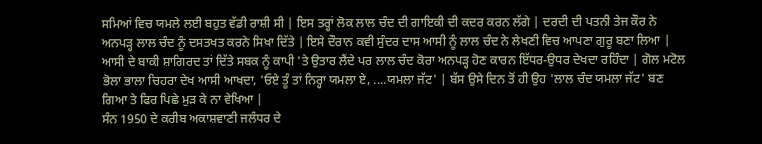ਸਮਿਆਂ ਵਿਚ ਯਮਲੇ ਲਈ ਬਹੁਤ ਵੱਡੀ ਰਾਸ਼ੀ ਸੀ | ਇਸ ਤਰ੍ਹਾਂ ਲੋਕ ਲਾਲ ਚੰਦ ਦੀ ਗਾਇਕੀ ਦੀ ਕਦਰ ਕਰਨ ਲੱਗੇ | ਦਰਦੀ ਦੀ ਪਤਨੀ ਤੇਜ ਕੌਰ ਨੇ ਅਨਪੜ੍ਹ ਲਾਲ ਚੰਦ ਨੂੰ ਦਸਤਖਤ ਕਰਨੇ ਸਿਖਾ ਦਿੱਤੇ | ਇਸੇ ਦੌਰਾਨ ਕਵੀ ਸੁੰਦਰ ਦਾਸ ਆਸੀ ਨੂੰ ਲਾਲ ਚੰਦ ਨੇ ਲੇਖਣੀ ਵਿਚ ਆਪਣਾ ਗੁਰੂ ਬਣਾ ਲਿਆ | ਆਸੀ ਦੇ ਬਾਕੀ ਸ਼ਾਗਿਰਦ ਤਾਂ ਦਿੱਤੇ ਸਬਕ ਨੂੰ ਕਾਪੀ 'ਤੇ ਉਤਾਰ ਲੈਂਦੇ ਪਰ ਲਾਲ ਚੰਦ ਕੋਰਾ ਅਨਪੜ੍ਹ ਹੋਣ ਕਾਰਨ ਇੱਧਰ-ਉਧਰ ਦੇਖਦਾ ਰਹਿੰਦਾ | ਗੋਲ ਮਟੋਲ ਭੋਲਾ ਭਾਲਾ ਚਿਹਰਾ ਦੇਖ ਆਸੀ ਆਖਦਾ, 'ਓਏ ਤੂੰ ਤਾਂ ਨਿਰ੍ਹਾ ਯਮਲਾ ਏ, ....ਯਮਲਾ ਜੱਟ' | ਬੱਸ ਉਸੇ ਦਿਨ ਤੋਂ ਹੀ ਉਹ 'ਲਾਲ ਚੰਦ ਯਮਲਾ ਜੱਟ' ਬਣ ਗਿਆ ਤੇ ਫਿਰ ਪਿਛੇ ਮੁੜ ਕੇ ਨਾ ਵੇਖਿਆ |
ਸੰਨ 1950 ਦੇ ਕਰੀਬ ਅਕਾਸ਼ਵਾਣੀ ਜਲੰਧਰ ਦੇ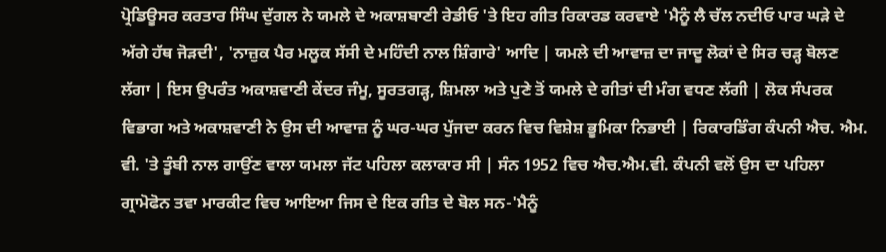ਪ੍ਰੋਡਿਊਸਰ ਕਰਤਾਰ ਸਿੰਘ ਦੁੱਗਲ ਨੇ ਯਮਲੇ ਦੇ ਅਕਾਸ਼ਬਾਣੀ ਰੇਡੀਓ 'ਤੇ ਇਹ ਗੀਤ ਰਿਕਾਰਡ ਕਰਵਾਏ 'ਮੈਨੂੰ ਲੈ ਚੱਲ ਨਦੀਓ ਪਾਰ ਘੜੇ ਦੇ ਅੱਗੇ ਹੱਥ ਜੋੜਦੀ', 'ਨਾਜ਼ੁਕ ਪੈਰ ਮਲੂਕ ਸੱਸੀ ਦੇ ਮਹਿੰਦੀ ਨਾਲ ਸ਼ਿੰਗਾਰੇ' ਆਦਿ | ਯਮਲੇ ਦੀ ਆਵਾਜ਼ ਦਾ ਜਾਦੂ ਲੋਕਾਂ ਦੇ ਸਿਰ ਚੜ੍ਹ ਬੋਲਣ ਲੱਗਾ | ਇਸ ਉਪਰੰਤ ਅਕਾਸ਼ਵਾਣੀ ਕੇਂਦਰ ਜੰਮੂ, ਸੂਰਤਗੜ੍ਹ, ਸ਼ਿਮਲਾ ਅਤੇ ਪੁਣੇ ਤੋਂ ਯਮਲੇ ਦੇ ਗੀਤਾਂ ਦੀ ਮੰਗ ਵਧਣ ਲੱਗੀ | ਲੋਕ ਸੰਪਰਕ ਵਿਭਾਗ ਅਤੇ ਅਕਾਸ਼ਵਾਣੀ ਨੇ ਉਸ ਦੀ ਆਵਾਜ਼ ਨੂੰ ਘਰ-ਘਰ ਪੁੱਜਦਾ ਕਰਨ ਵਿਚ ਵਿਸ਼ੇਸ਼ ਭੂਮਿਕਾ ਨਿਭਾਈ | ਰਿਕਾਰਡਿੰਗ ਕੰਪਨੀ ਐਚ. ਐਮ. ਵੀ. 'ਤੇ ਤੂੰਬੀ ਨਾਲ ਗਾਉਂਣ ਵਾਲਾ ਯਮਲਾ ਜੱਟ ਪਹਿਲਾ ਕਲਾਕਾਰ ਸੀ | ਸੰਨ 1952 ਵਿਚ ਐਚ.ਐਮ.ਵੀ. ਕੰਪਨੀ ਵਲੋਂ ਉਸ ਦਾ ਪਹਿਲਾ ਗ੍ਰਾਮੋਫੋਨ ਤਵਾ ਮਾਰਕੀਟ ਵਿਚ ਆਇਆ ਜਿਸ ਦੇ ਇਕ ਗੀਤ ਦੇ ਬੋਲ ਸਨ-'ਮੈਨੂੰ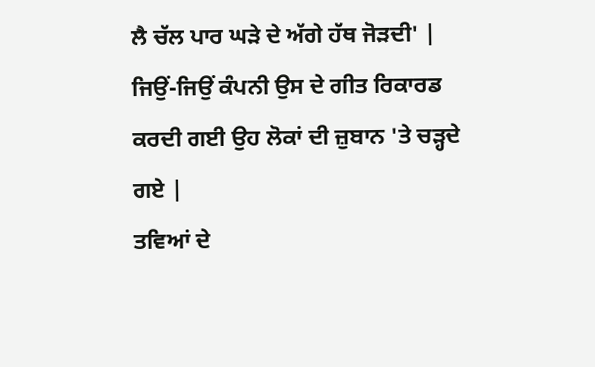ਲੈ ਚੱਲ ਪਾਰ ਘੜੇ ਦੇ ਅੱਗੇ ਹੱਥ ਜੋੜਦੀ' | ਜਿਉਂ-ਜਿਉਂ ਕੰਪਨੀ ਉਸ ਦੇ ਗੀਤ ਰਿਕਾਰਡ ਕਰਦੀ ਗਈ ਉਹ ਲੋਕਾਂ ਦੀ ਜ਼ੁਬਾਨ 'ਤੇ ਚੜ੍ਹਦੇ ਗਏ |
ਤਵਿਆਂ ਦੇ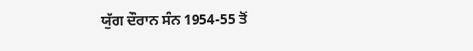ਯੁੱਗ ਦੌਰਾਨ ਸੰਨ 1954-55 ਤੋਂ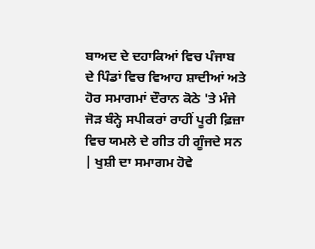ਬਾਅਦ ਦੇ ਦਹਾਕਿਆਂ ਵਿਚ ਪੰਜਾਬ ਦੇ ਪਿੰਡਾਂ ਵਿਚ ਵਿਆਹ ਸ਼ਾਦੀਆਂ ਅਤੇ ਹੋਰ ਸਮਾਗਮਾਂ ਦੌਰਾਨ ਕੋਠੇ 'ਤੇ ਮੰਜੇ ਜੋੜ ਬੰਨ੍ਹੇ ਸਪੀਕਰਾਂ ਰਾਹੀਂ ਪੂਰੀ ਫ਼ਿਜ਼ਾ ਵਿਚ ਯਮਲੇ ਦੇ ਗੀਤ ਹੀ ਗੂੰਜਦੇ ਸਨ | ਖੁਸ਼ੀ ਦਾ ਸਮਾਗਮ ਹੋਵੇ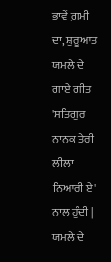ਭਾਵੇਂ ਗ਼ਮੀ ਦਾ, ਸ਼ੁਰੂਆਤ ਯਮਲੇ ਦੇ ਗਾਏ ਗੀਤ 'ਸਤਿਗੁਰ ਨਾਨਕ ਤੇਰੀ ਲੀਲਾ ਨਿਆਰੀ ਏ' ਨਾਲ ਹੁੰਦੀ | ਯਮਲੇ ਦੇ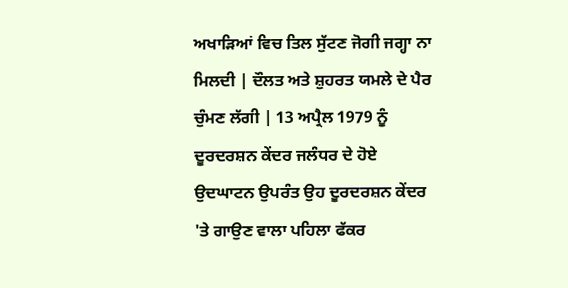ਅਖਾੜਿਆਂ ਵਿਚ ਤਿਲ ਸੁੱਟਣ ਜੋਗੀ ਜਗ੍ਹਾ ਨਾ ਮਿਲਦੀ | ਦੌਲਤ ਅਤੇ ਸ਼ੁਹਰਤ ਯਮਲੇ ਦੇ ਪੈਰ ਚੁੰਮਣ ਲੱਗੀ | 13 ਅਪ੍ਰੈਲ 1979 ਨੂੰ ਦੂਰਦਰਸ਼ਨ ਕੇਂਦਰ ਜਲੰਧਰ ਦੇ ਹੋਏ ਉਦਘਾਟਨ ਉਪਰੰਤ ਉਹ ਦੂਰਦਰਸ਼ਨ ਕੇਂਦਰ 'ਤੇ ਗਾਉਣ ਵਾਲਾ ਪਹਿਲਾ ਫੱਕਰ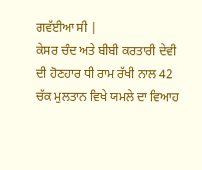ਗਵੱਈਆ ਸੀ |
ਕੇਸਰ ਚੰਦ ਅਤੇ ਬੀਬੀ ਕਰਤਾਰੀ ਦੇਵੀ ਦੀ ਹੋਣਹਾਰ ਧੀ ਰਾਮ ਰੱਖੀ ਨਾਲ 42 ਚੱਕ ਮੁਲਤਾਨ ਵਿਖੇ ਯਮਲੇ ਦਾ ਵਿਆਹ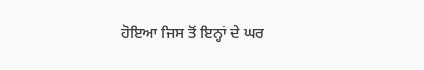ਹੋਇਆ ਜਿਸ ਤੋਂ ਇਨ੍ਹਾਂ ਦੇ ਘਰ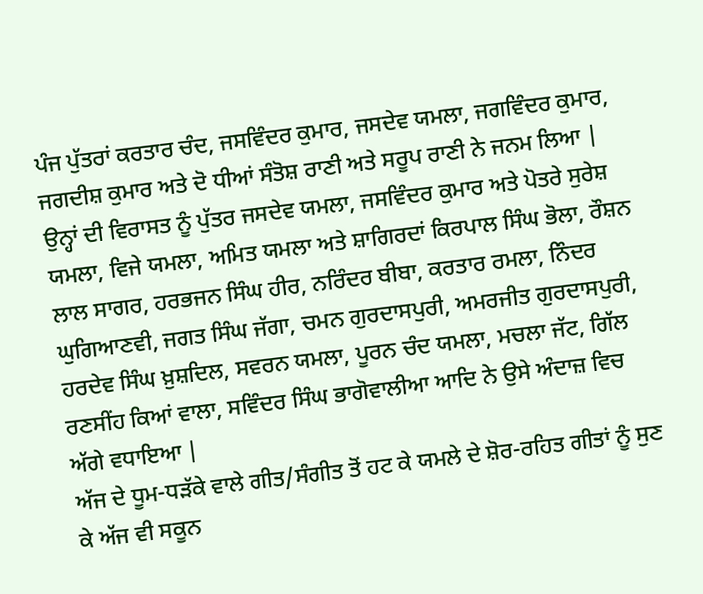ਪੰਜ ਪੁੱਤਰਾਂ ਕਰਤਾਰ ਚੰਦ, ਜਸਵਿੰਦਰ ਕੁਮਾਰ, ਜਸਦੇਵ ਯਮਲਾ, ਜਗਵਿੰਦਰ ਕੁਮਾਰ, ਜਗਦੀਸ਼ ਕੁਮਾਰ ਅਤੇ ਦੋ ਧੀਆਂ ਸੰਤੋਸ਼ ਰਾਣੀ ਅਤੇ ਸਰੂਪ ਰਾਣੀ ਨੇ ਜਨਮ ਲਿਆ | ਉਨ੍ਹਾਂ ਦੀ ਵਿਰਾਸਤ ਨੂੰ ਪੁੱਤਰ ਜਸਦੇਵ ਯਮਲਾ, ਜਸਵਿੰਦਰ ਕੁਮਾਰ ਅਤੇ ਪੋਤਰੇ ਸੁਰੇਸ਼ ਯਮਲਾ, ਵਿਜੇ ਯਮਲਾ, ਅਮਿਤ ਯਮਲਾ ਅਤੇ ਸ਼ਾਗਿਰਦਾਂ ਕਿਰਪਾਲ ਸਿੰਘ ਭੋਲਾ, ਰੌਸ਼ਨ ਲਾਲ ਸਾਗਰ, ਹਰਭਜਨ ਸਿੰਘ ਹੀਰ, ਨਰਿੰਦਰ ਬੀਬਾ, ਕਰਤਾਰ ਰਮਲਾ, ਨਿੰਦਰ ਘੁਗਿਆਣਵੀ, ਜਗਤ ਸਿੰਘ ਜੱਗਾ, ਚਮਨ ਗੁਰਦਾਸਪੁਰੀ, ਅਮਰਜੀਤ ਗੁਰਦਾਸਪੁਰੀ, ਹਰਦੇਵ ਸਿੰਘ ਖ਼ੁਸ਼ਦਿਲ, ਸਵਰਨ ਯਮਲਾ, ਪੂਰਨ ਚੰਦ ਯਮਲਾ, ਮਚਲਾ ਜੱਟ, ਗਿੱਲ ਰਣਸੀਂਹ ਕਿਆਂ ਵਾਲਾ, ਸਵਿੰਦਰ ਸਿੰਘ ਭਾਗੋਵਾਲੀਆ ਆਦਿ ਨੇ ਉਸੇ ਅੰਦਾਜ਼ ਵਿਚ ਅੱਗੇ ਵਧਾਇਆ |
ਅੱਜ ਦੇ ਧੂਮ-ਧੜੱਕੇ ਵਾਲੇ ਗੀਤ/ਸੰਗੀਤ ਤੋਂ ਹਟ ਕੇ ਯਮਲੇ ਦੇ ਸ਼ੋਰ-ਰਹਿਤ ਗੀਤਾਂ ਨੂੰ ਸੁਣ ਕੇ ਅੱਜ ਵੀ ਸਕੂਨ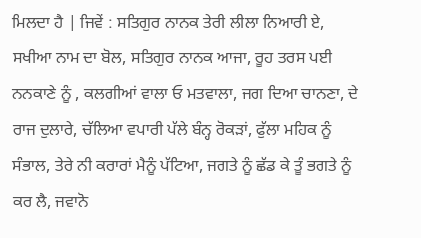ਮਿਲਦਾ ਹੈ | ਜਿਵੇਂ : ਸਤਿਗੁਰ ਨਾਨਕ ਤੇਰੀ ਲੀਲਾ ਨਿਆਰੀ ਏ, ਸਖੀਆ ਨਾਮ ਦਾ ਬੋਲ, ਸਤਿਗੁਰ ਨਾਨਕ ਆਜਾ, ਰੂਹ ਤਰਸ ਪਈ ਨਨਕਾਣੇ ਨੂੰ , ਕਲਗੀਆਂ ਵਾਲਾ ਓ ਮਤਵਾਲਾ, ਜਗ ਦਿਆ ਚਾਨਣਾ, ਦੇ ਰਾਜ ਦੁਲਾਰੇ, ਚੱਲਿਆ ਵਪਾਰੀ ਪੱਲੇ ਬੰਨ੍ਹ ਰੋਕੜਾਂ, ਫੁੱਲਾ ਮਹਿਕ ਨੂੰ ਸੰਭਾਲ, ਤੇਰੇ ਨੀ ਕਰਾਰਾਂ ਮੈਨੂੰ ਪੱਟਿਆ, ਜਗਤੇ ਨੂੰ ਛੱਡ ਕੇ ਤੂੰ ਭਗਤੇ ਨੂੰ ਕਰ ਲੈ, ਜਵਾਨੋ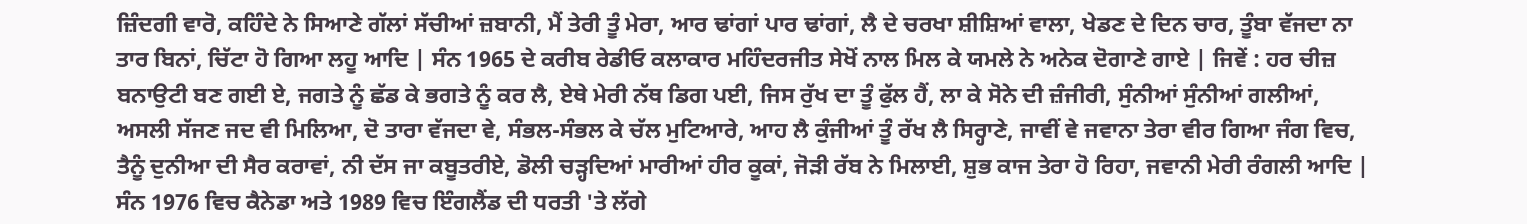ਜ਼ਿੰਦਗੀ ਵਾਰੋ, ਕਹਿੰਦੇ ਨੇ ਸਿਆਣੇ ਗੱਲਾਂ ਸੱਚੀਆਂ ਜ਼ਬਾਨੀ, ਮੈਂ ਤੇਰੀ ਤੂੰ ਮੇਰਾ, ਆਰ ਢਾਂਗਾਂ ਪਾਰ ਢਾਂਗਾਂ, ਲੈ ਦੇ ਚਰਖਾ ਸ਼ੀਸ਼ਿਆਂ ਵਾਲਾ, ਖੇਡਣ ਦੇ ਦਿਨ ਚਾਰ, ਤੂੰਬਾ ਵੱਜਦਾ ਨਾ ਤਾਰ ਬਿਨਾਂ, ਚਿੱਟਾ ਹੋ ਗਿਆ ਲਹੂ ਆਦਿ | ਸੰਨ 1965 ਦੇ ਕਰੀਬ ਰੇਡੀਓ ਕਲਾਕਾਰ ਮਹਿੰਦਰਜੀਤ ਸੇਖੋਂ ਨਾਲ ਮਿਲ ਕੇ ਯਮਲੇ ਨੇ ਅਨੇਕ ਦੋਗਾਣੇ ਗਾਏ | ਜਿਵੇਂ : ਹਰ ਚੀਜ਼ ਬਨਾਉਟੀ ਬਣ ਗਈ ਏ, ਜਗਤੇ ਨੂੰ ਛੱਡ ਕੇ ਭਗਤੇ ਨੂੰ ਕਰ ਲੈ, ਏਥੇ ਮੇਰੀ ਨੱਥ ਡਿਗ ਪਈ, ਜਿਸ ਰੁੱਖ ਦਾ ਤੂੰ ਫੁੱਲ ਹੈਂ, ਲਾ ਕੇ ਸੋਨੇ ਦੀ ਜ਼ੰਜੀਰੀ, ਸੁੰਨੀਆਂ ਸੁੰਨੀਆਂ ਗਲੀਆਂ, ਅਸਲੀ ਸੱਜਣ ਜਦ ਵੀ ਮਿਲਿਆ, ਦੋ ਤਾਰਾ ਵੱਜਦਾ ਵੇ, ਸੰਭਲ-ਸੰਭਲ ਕੇ ਚੱਲ ਮੁਟਿਆਰੇ, ਆਹ ਲੈ ਕੁੰਜੀਆਂ ਤੂੰ ਰੱਖ ਲੈ ਸਿਰ੍ਹਾਣੇ, ਜਾਵੀਂ ਵੇ ਜਵਾਨਾ ਤੇਰਾ ਵੀਰ ਗਿਆ ਜੰਗ ਵਿਚ, ਤੈਨੂੰ ਦੁਨੀਆ ਦੀ ਸੈਰ ਕਰਾਵਾਂ, ਨੀ ਦੱਸ ਜਾ ਕਬੂਤਰੀਏ, ਡੋਲੀ ਚੜ੍ਹਦਿਆਂ ਮਾਰੀਆਂ ਹੀਰ ਕੂਕਾਂ, ਜੋੜੀ ਰੱਬ ਨੇ ਮਿਲਾਈ, ਸ਼ੁਭ ਕਾਜ ਤੇਰਾ ਹੋ ਰਿਹਾ, ਜਵਾਨੀ ਮੇਰੀ ਰੰਗਲੀ ਆਦਿ |
ਸੰਨ 1976 ਵਿਚ ਕੈਨੇਡਾ ਅਤੇ 1989 ਵਿਚ ਇੰਗਲੈਂਡ ਦੀ ਧਰਤੀ 'ਤੇ ਲੱਗੇ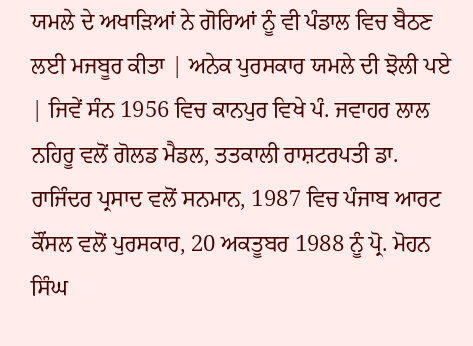ਯਮਲੇ ਦੇ ਅਖਾੜਿਆਂ ਨੇ ਗੋਰਿਆਂ ਨੂੰ ਵੀ ਪੰਡਾਲ ਵਿਚ ਬੈਠਣ ਲਈ ਮਜਬੂਰ ਕੀਤਾ | ਅਨੇਕ ਪੁਰਸਕਾਰ ਯਮਲੇ ਦੀ ਝੋਲੀ ਪਏ | ਜਿਵੇਂ ਸੰਨ 1956 ਵਿਚ ਕਾਨਪੁਰ ਵਿਖੇ ਪੰ. ਜਵਾਹਰ ਲਾਲ ਨਹਿਰੂ ਵਲੋਂ ਗੋਲਡ ਮੈਡਲ, ਤਤਕਾਲੀ ਰਾਸ਼ਟਰਪਤੀ ਡਾ. ਰਾਜਿੰਦਰ ਪ੍ਰਸਾਦ ਵਲੋਂ ਸਨਮਾਨ, 1987 ਵਿਚ ਪੰਜਾਬ ਆਰਟ ਕੌਂਸਲ ਵਲੋਂ ਪੁਰਸਕਾਰ, 20 ਅਕਤੂਬਰ 1988 ਨੂੰ ਪ੍ਰੋ. ਮੋਹਨ ਸਿੰਘ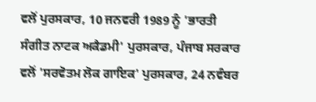ਵਲੋਂ ਪੁਰਸਕਾਰ, 10 ਜਨਵਰੀ 1989 ਨੂੰ 'ਭਾਰਤੀ ਸੰਗੀਤ ਨਾਟਕ ਅਕੈਡਮੀ' ਪੁਰਸਕਾਰ, ਪੰਜਾਬ ਸਰਕਾਰ ਵਲੋਂ 'ਸਰਵੋਤਮ ਲੋਕ ਗਾਇਕ' ਪੁਰਸਕਾਰ, 24 ਨਵੰਬਰ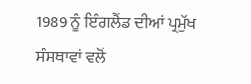1989 ਨੂੰ ਇੰਗਲੈਂਡ ਦੀਆਂ ਪ੍ਰਮੁੱਖ ਸੰਸਥਾਵਾਂ ਵਲੋਂ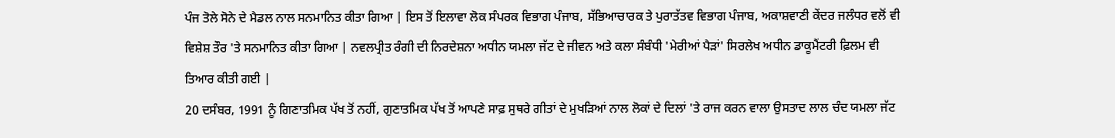ਪੰਜ ਤੋਲੇ ਸੋਨੇ ਦੇ ਮੈਡਲ ਨਾਲ ਸਨਮਾਨਿਤ ਕੀਤਾ ਗਿਆ | ਇਸ ਤੋਂ ਇਲਾਵਾ ਲੋਕ ਸੰਪਰਕ ਵਿਭਾਗ ਪੰਜਾਬ, ਸੱਭਿਆਚਾਰਕ ਤੇ ਪੁਰਾਤੱਤਵ ਵਿਭਾਗ ਪੰਜਾਬ, ਅਕਾਸ਼ਵਾਣੀ ਕੇਂਦਰ ਜਲੰਧਰ ਵਲੋਂ ਵੀ ਵਿਸ਼ੇਸ਼ ਤੌਰ 'ਤੇ ਸਨਮਾਨਿਤ ਕੀਤਾ ਗਿਆ | ਨਵਲਪ੍ਰੀਤ ਰੰਗੀ ਦੀ ਨਿਰਦੇਸ਼ਨਾ ਅਧੀਨ ਯਮਲਾ ਜੱਟ ਦੇ ਜੀਵਨ ਅਤੇ ਕਲਾ ਸੰਬੰਧੀ 'ਮੇਰੀਆਂ ਪੈੜਾਂ' ਸਿਰਲੇਖ ਅਧੀਨ ਡਾਕੂਮੈਂਟਰੀ ਫ਼ਿਲਮ ਵੀ ਤਿਆਰ ਕੀਤੀ ਗਈ |
20 ਦਸੰਬਰ, 1991 ਨੂੰ ਗਿਣਾਤਮਿਕ ਪੱਖ ਤੋਂ ਨਹੀਂ, ਗੁਣਾਤਮਿਕ ਪੱਖ ਤੋਂ ਆਪਣੇ ਸਾਫ਼ ਸੁਥਰੇ ਗੀਤਾਂ ਦੇ ਮੁਖੜਿਆਂ ਨਾਲ ਲੋਕਾਂ ਦੇ ਦਿਲਾਂ 'ਤੇ ਰਾਜ ਕਰਨ ਵਾਲਾ ਉਸਤਾਦ ਲਾਲ ਚੰਦ ਯਮਲਾ ਜੱਟ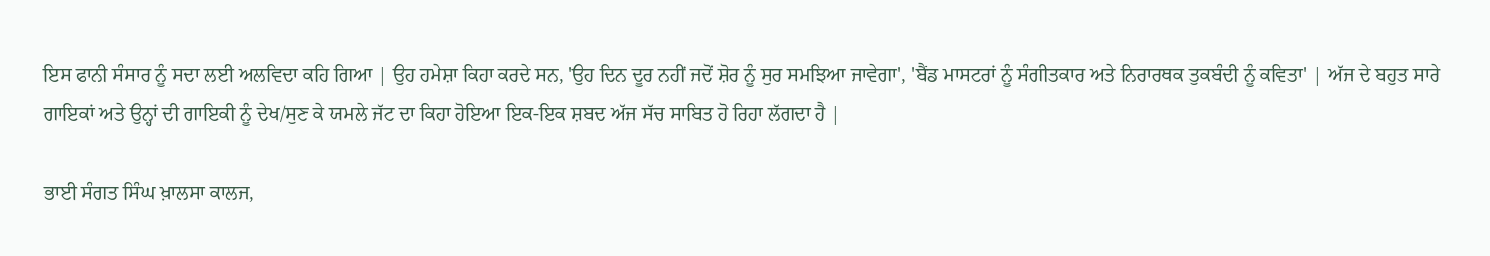ਇਸ ਫਾਨੀ ਸੰਸਾਰ ਨੂੰ ਸਦਾ ਲਈ ਅਲਵਿਦਾ ਕਹਿ ਗਿਆ | ਉਹ ਹਮੇਸ਼ਾ ਕਿਹਾ ਕਰਦੇ ਸਨ, 'ਉਹ ਦਿਨ ਦੂਰ ਨਹੀਂ ਜਦੋਂ ਸ਼ੋਰ ਨੂੰ ਸੁਰ ਸਮਝਿਆ ਜਾਵੇਗਾ', 'ਬੈਂਡ ਮਾਸਟਰਾਂ ਨੂੰ ਸੰਗੀਤਕਾਰ ਅਤੇ ਨਿਰਾਰਥਕ ਤੁਕਬੰਦੀ ਨੂੰ ਕਵਿਤਾ' | ਅੱਜ ਦੇ ਬਹੁਤ ਸਾਰੇ ਗਾਇਕਾਂ ਅਤੇ ਉਨ੍ਹਾਂ ਦੀ ਗਾਇਕੀ ਨੂੰ ਦੇਖ/ਸੁਣ ਕੇ ਯਮਲੇ ਜੱਟ ਦਾ ਕਿਹਾ ਹੋਇਆ ਇਕ-ਇਕ ਸ਼ਬਦ ਅੱਜ ਸੱਚ ਸਾਬਿਤ ਹੋ ਰਿਹਾ ਲੱਗਦਾ ਹੈ |

ਭਾਈ ਸੰਗਤ ਸਿੰਘ ਖ਼ਾਲਸਾ ਕਾਲਜ,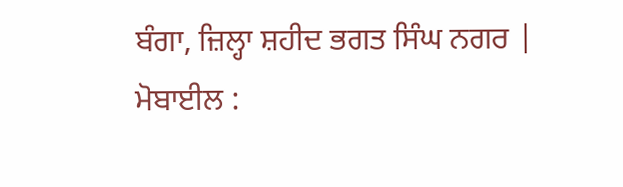ਬੰਗਾ, ਜ਼ਿਲ੍ਹਾ ਸ਼ਹੀਦ ਭਗਤ ਸਿੰਘ ਨਗਰ |
ਮੋਬਾਈਲ :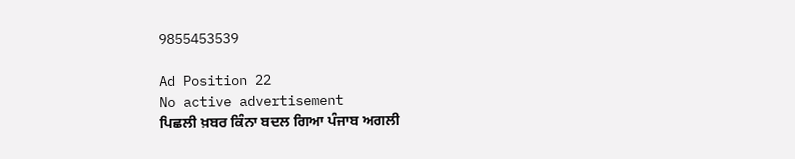9855453539

Ad Position 22
No active advertisement
ਪਿਛਲੀ ਖ਼ਬਰ ਕਿੰਨਾ ਬਦਲ ਗਿਆ ਪੰਜਾਬ ਅਗਲੀ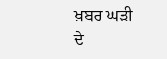ਖ਼ਬਰ ਘੜੀ ਦੇ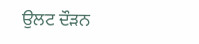ਉਲਟ ਦੌੜਨ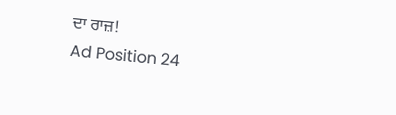ਦਾ ਰਾਜ਼!
Ad Position 24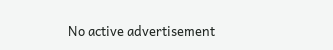No active advertisement